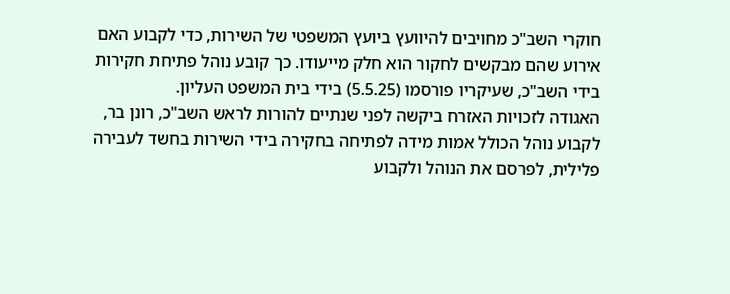חוקרי השב"כ מחויבים להיוועץ ביועץ המשפטי של השירות, כדי לקבוע האם אירוע שהם מבקשים לחקור הוא חלק מייעודו. כך קובע נוהל פתיחת חקירות בידי השב"כ, שעיקריו פורסמו (5.5.25) בידי בית המשפט העליון.
האגודה לזכויות האזרח ביקשה לפני שנתיים להורות לראש השב"כ, רונן בר, לקבוע נוהל הכולל אמות מידה לפתיחה בחקירה בידי השירות בחשד לעבירה פלילית, לפרסם את הנוהל ולקבוע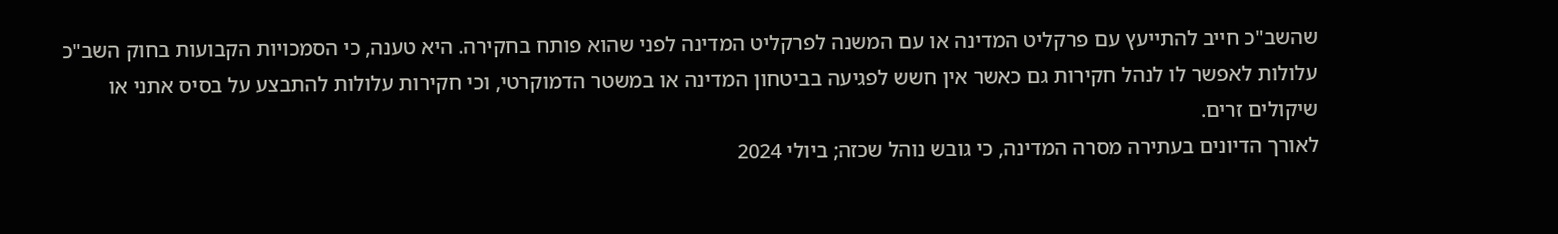שהשב"כ חייב להתייעץ עם פרקליט המדינה או עם המשנה לפרקליט המדינה לפני שהוא פותח בחקירה. היא טענה, כי הסמכויות הקבועות בחוק השב"כ עלולות לאפשר לו לנהל חקירות גם כאשר אין חשש לפגיעה בביטחון המדינה או במשטר הדמוקרטי, וכי חקירות עלולות להתבצע על בסיס אתני או שיקולים זרים.
לאורך הדיונים בעתירה מסרה המדינה, כי גובש נוהל שכזה; ביולי 2024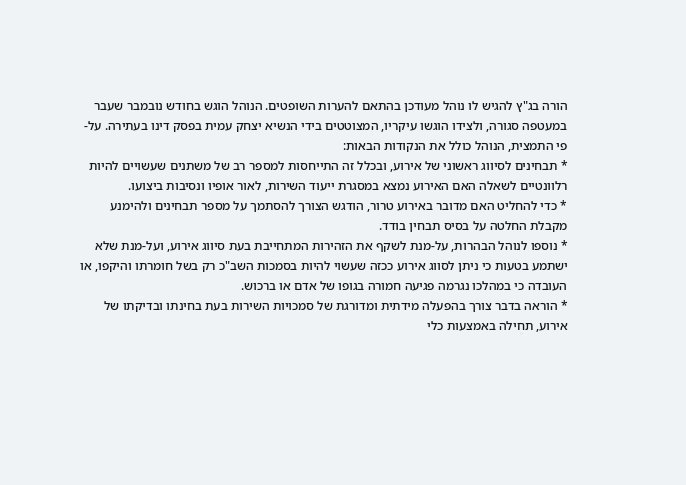הורה בג"ץ להגיש לו נוהל מעודכן בהתאם להערות השופטים. הנוהל הוגש בחודש נובמבר שעבר במעטפה סגורה, ולצידו הוגשו עיקריו, המצוטטים בידי הנשיא יצחק עמית בפסק דינו בעתירה. על-פי התמצית, הנוהל כולל את הנקודות הבאות:
* תבחינים לסיווג ראשוני של אירוע, ובכלל זה התייחסות למספר רב של משתנים שעשויים להיות רלוונטיים לשאלה האם האירוע נמצא במסגרת ייעוד השירות, לאור אופיו ונסיבות ביצועו.
* כדי להחליט האם מדובר באירוע טרור, הודגש הצורך להסתמך על מספר תבחינים ולהימנע מקבלת החלטה על בסיס תבחין בודד.
* נוספו לנוהל הבהרות, על-מנת לשקף את הזהירות המתחייבת בעת סיווג אירוע, ועל-מנת שלא ישתמע בטעות כי ניתן לסווג אירוע ככזה שעשוי להיות בסמכות השב"כ רק בשל חומרתו והיקפו, או העובדה כי במהלכו נגרמה פגיעה חמורה בגופו של אדם או ברכוש.
* הוראה בדבר צורך בהפעלה מידתית ומדורגת של סמכויות השירות בעת בחינתו ובדיקתו של אירוע, תחילה באמצעות כלי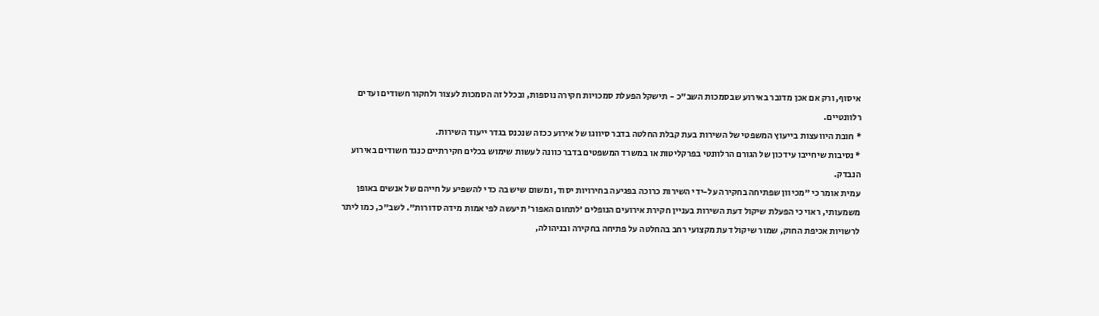איסוף, ורק אם אכן מדובר באירוע שבסמכות השב"כ - תישקל הפעלת סמכויות חקירה נוספות, ובכלל זה הסמכות לעצור ולחקור חשודים ועדים רלוונטיים.
* חובת היוועצות בייעוץ המשפטי של השירות בעת קבלת החלטה בדבר סיווגו של אירוע ככזה שנכנס בגדר ייעוד השירות.
* נסיבות שיחייבו עידכון של הגורם הרלוונטי בפרקליטות או במשרד המשפטים בדבר כוונה לעשות שימוש בכלים חקירתיים כנגד חשודים באירוע הנבדק.
עמית אומר כי "מכיוון שפתיחה בחקירה על-ידי השירות כרוכה בפגיעה בחירויות יסוד, ומשום שיש בה כדי להשפיע על חייהם של אנשים באופן משמעותי, ראוי כי הפעלת שיקול דעת השירות בעניין חקירת אירועים הנופלים 'לתחום האפור' תיעשה לפי אמות מידה סדורות". לשב"כ, כמו ליתר לרשויות אכיפת החוק, שמור שיקול דעת מקצועי רחב בהחלטה על פתיחה בחקירה ובניהולה,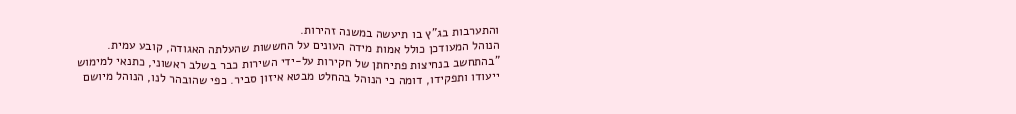והתערבות בג"ץ בו תיעשה במשנה זהירות.
הנוהל המעודכן כולל אמות מידה העונים על החששות שהעלתה האגודה, קובע עמית. "בהתחשב בנחיצות פתיחתן של חקירות על-ידי השירות כבר בשלב ראשוני, כתנאי למימוש ייעודו ותפקידו, דומה כי הנוהל בהחלט מבטא איזון סביר. כפי שהובהר לנו, הנוהל מיושם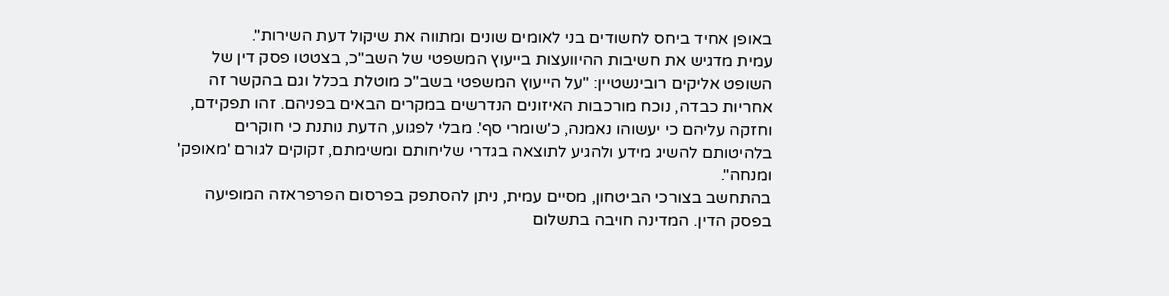באופן אחיד ביחס לחשודים בני לאומים שונים ומתווה את שיקול דעת השירות".
עמית מדגיש את חשיבות ההיוועצות בייעוץ המשפטי של השב"כ, בצטטו פסק דין של השופט אליקים רובינשטיין: "על הייעוץ המשפטי בשב"כ מוטלת בכלל וגם בהקשר זה אחריות כבדה, נוכח מורכבות האיזונים הנדרשים במקרים הבאים בפניהם. זהו תפקידם, וחזקה עליהם כי יעשוהו נאמנה, כ'שומרי סף'. מבלי לפגוע, הדעת נותנת כי חוקרים בלהיטותם להשיג מידע ולהגיע לתוצאה בגדרי שליחותם ומשימתם, זקוקים לגורם 'מאופק' ומנחה".
בהתחשב בצורכי הביטחון, מסיים עמית, ניתן להסתפק בפרסום הפרפראזה המופיעה בפסק הדין. המדינה חויבה בתשלום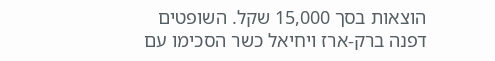הוצאות בסך 15,000 שקל. השופטים דפנה ברק-ארז ויחיאל כשר הסכימו עם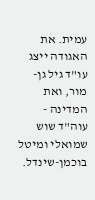עמית. את האגודה ייצג עו"ד גיל גן-מור, ואת המדינה - עוה"ד שוש שמואלי ומיטל בוכמן-שינדל.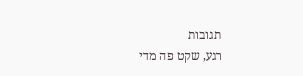תגובות
רגע, שקט פה מדי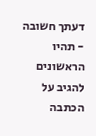דעתך חשובה - תהיו הראשונים להגיב על הכתבה